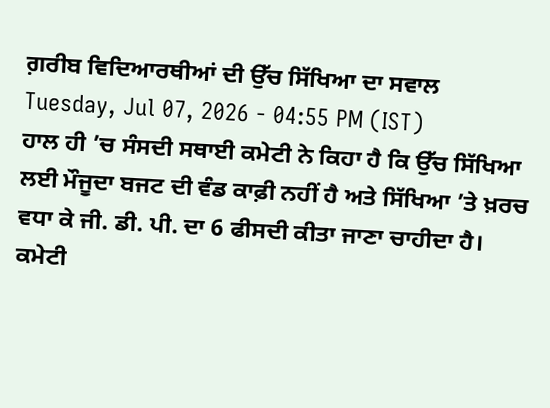ਗ਼ਰੀਬ ਵਿਦਿਆਰਥੀਆਂ ਦੀ ਉੱਚ ਸਿੱਖਿਆ ਦਾ ਸਵਾਲ
Tuesday, Jul 07, 2026 - 04:55 PM (IST)
ਹਾਲ ਹੀ ’ਚ ਸੰਸਦੀ ਸਥਾਈ ਕਮੇਟੀ ਨੇ ਕਿਹਾ ਹੈ ਕਿ ਉੱਚ ਸਿੱਖਿਆ ਲਈ ਮੌਜੂਦਾ ਬਜਟ ਦੀ ਵੰਡ ਕਾਫ਼ੀ ਨਹੀਂ ਹੈ ਅਤੇ ਸਿੱਖਿਆ ’ਤੇ ਖ਼ਰਚ ਵਧਾ ਕੇ ਜੀ. ਡੀ. ਪੀ. ਦਾ 6 ਫੀਸਦੀ ਕੀਤਾ ਜਾਣਾ ਚਾਹੀਦਾ ਹੈ। ਕਮੇਟੀ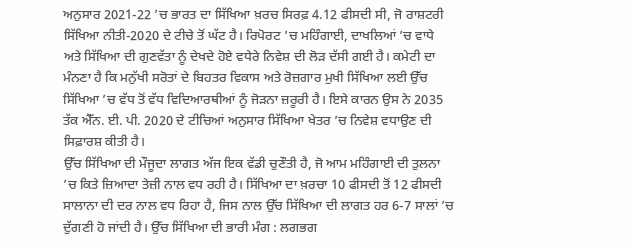ਅਨੁਸਾਰ 2021-22 ’ਚ ਭਾਰਤ ਦਾ ਸਿੱਖਿਆ ਖ਼ਰਚ ਸਿਰਫ਼ 4.12 ਫੀਸਦੀ ਸੀ, ਜੋ ਰਾਸ਼ਟਰੀ ਸਿੱਖਿਆ ਨੀਤੀ-2020 ਦੇ ਟੀਚੇ ਤੋਂ ਘੱਟ ਹੈ। ਰਿਪੋਰਟ ’ਚ ਮਹਿੰਗਾਈ, ਦਾਖਲਿਆਂ ’ਚ ਵਾਧੇ ਅਤੇ ਸਿੱਖਿਆ ਦੀ ਗੁਣਵੱਤਾ ਨੂੰ ਦੇਖਦੇ ਹੋਏ ਵਧੇਰੇ ਨਿਵੇਸ਼ ਦੀ ਲੋੜ ਦੱਸੀ ਗਈ ਹੈ। ਕਮੇਟੀ ਦਾ ਮੰਨਣਾ ਹੈ ਕਿ ਮਨੁੱਖੀ ਸਰੋਤਾਂ ਦੇ ਬਿਹਤਰ ਵਿਕਾਸ ਅਤੇ ਰੋਜ਼ਗਾਰ ਮੁਖੀ ਸਿੱਖਿਆ ਲਈ ਉੱਚ ਸਿੱਖਿਆ ’ਚ ਵੱਧ ਤੋਂ ਵੱਧ ਵਿਦਿਆਰਥੀਆਂ ਨੂੰ ਜੋੜਨਾ ਜ਼ਰੂਰੀ ਹੈ। ਇਸੇ ਕਾਰਨ ਉਸ ਨੇ 2035 ਤੱਕ ਐੱਨ. ਈ. ਪੀ. 2020 ਦੇ ਟੀਚਿਆਂ ਅਨੁਸਾਰ ਸਿੱਖਿਆ ਖੇਤਰ ’ਚ ਨਿਵੇਸ਼ ਵਧਾਉਣ ਦੀ ਸਿਫ਼ਾਰਸ਼ ਕੀਤੀ ਹੈ।
ਉੱਚ ਸਿੱਖਿਆ ਦੀ ਮੌਜੂਦਾ ਲਾਗਤ ਅੱਜ ਇਕ ਵੱਡੀ ਚੁਣੌਤੀ ਹੈ, ਜੋ ਆਮ ਮਹਿੰਗਾਈ ਦੀ ਤੁਲਨਾ ’ਚ ਕਿਤੇ ਜ਼ਿਆਦਾ ਤੇਜ਼ੀ ਨਾਲ ਵਧ ਰਹੀ ਹੈ। ਸਿੱਖਿਆ ਦਾ ਖ਼ਰਚਾ 10 ਫੀਸਦੀ ਤੋਂ 12 ਫੀਸਦੀ ਸਾਲਾਨਾ ਦੀ ਦਰ ਨਾਲ ਵਧ ਰਿਹਾ ਹੈ, ਜਿਸ ਨਾਲ ਉੱਚ ਸਿੱਖਿਆ ਦੀ ਲਾਗਤ ਹਰ 6-7 ਸਾਲਾਂ ’ਚ ਦੁੱਗਣੀ ਹੋ ਜਾਂਦੀ ਹੈ। ਉੱਚ ਸਿੱਖਿਆ ਦੀ ਭਾਰੀ ਮੰਗ : ਲਗਭਗ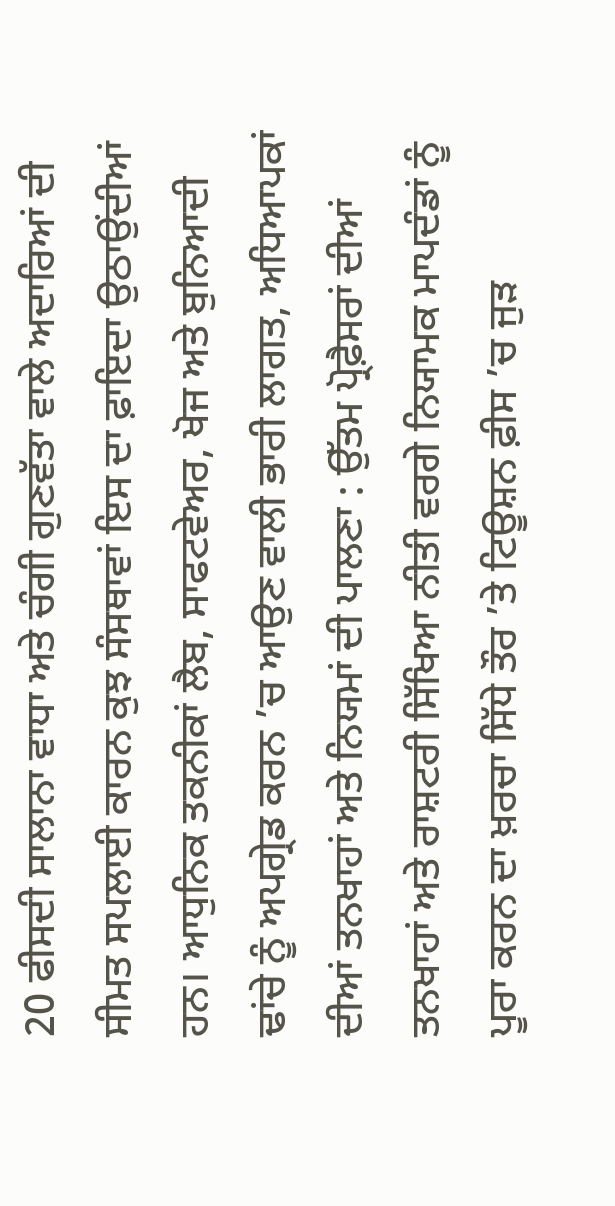20 ਫੀਸਦੀ ਸਾਲਾਨਾ ਵਾਧਾ ਅਤੇ ਚੰਗੀ ਗੁਣਵੱਤਾ ਵਾਲੇ ਅਦਾਰਿਆਂ ਦੀ ਸੀਮਤ ਸਪਲਾਈ ਕਾਰਨ ਕੁਝ ਸੰਸਥਾਵਾਂ ਇਸ ਦਾ ਫ਼ਾਇਦਾ ਉਠਾਉਂਦੀਆਂ ਹਨ। ਆਧੁਨਿਕ ਤਕਨੀਕਾਂ ਲੈਬ, ਸਾਫਟਵੇਅਰ, ਖੋਜ ਅਤੇ ਬੁਨਿਆਦੀ ਢਾਂਚੇ ਨੂੰ ਅਪਗ੍ਰੇਡ ਕਰਨ ’ਚ ਆਉਣ ਵਾਲੀ ਭਾਰੀ ਲਾਗਤ, ਅਧਿਆਪਕਾਂ ਦੀਆਂ ਤਨਖਾਹਾਂ ਅਤੇ ਨਿਯਮਾਂ ਦੀ ਪਾਲਣਾ : ਉੱਤਮ ਪ੍ਰੋਫ਼ੈਸਰਾਂ ਦੀਆਂ ਤਨਖਾਹਾਂ ਅਤੇ ਰਾਸ਼ਟਰੀ ਸਿੱਖਿਆ ਨੀਤੀ ਵਰਗੇ ਨਿਯਾਮਕ ਮਾਪਦੰਡਾਂ ਨੂੰ ਪੂਰਾ ਕਰਨ ਦਾ ਖ਼ਰਚਾ ਸਿੱਧੇ ਤੌਰ ’ਤੇ ਟਿਊਸ਼ਨ ਫ਼ੀਸ ’ਚ ਜੁੜ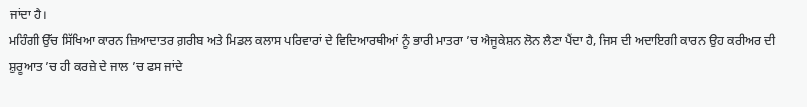ਜਾਂਦਾ ਹੈ।
ਮਹਿੰਗੀ ਉੱਚ ਸਿੱਖਿਆ ਕਾਰਨ ਜ਼ਿਆਦਾਤਰ ਗ਼ਰੀਬ ਅਤੇ ਮਿਡਲ ਕਲਾਸ ਪਰਿਵਾਰਾਂ ਦੇ ਵਿਦਿਆਰਥੀਆਂ ਨੂੰ ਭਾਰੀ ਮਾਤਰਾ ’ਚ ਐਜੂਕੇਸ਼ਨ ਲੋਨ ਲੈਣਾ ਪੈਂਦਾ ਹੈ, ਜਿਸ ਦੀ ਅਦਾਇਗੀ ਕਾਰਨ ਉਹ ਕਰੀਅਰ ਦੀ ਸ਼ੁਰੂਆਤ ’ਚ ਹੀ ਕਰਜ਼ੇ ਦੇ ਜਾਲ ’ਚ ਫਸ ਜਾਂਦੇ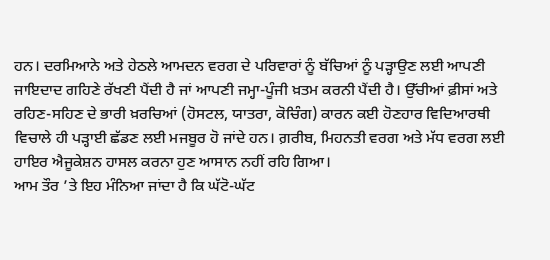ਹਨ। ਦਰਮਿਆਨੇ ਅਤੇ ਹੇਠਲੇ ਆਮਦਨ ਵਰਗ ਦੇ ਪਰਿਵਾਰਾਂ ਨੂੰ ਬੱਚਿਆਂ ਨੂੰ ਪੜ੍ਹਾਉਣ ਲਈ ਆਪਣੀ ਜਾਇਦਾਦ ਗਹਿਣੇ ਰੱਖਣੀ ਪੈਂਦੀ ਹੈ ਜਾਂ ਆਪਣੀ ਜਮ੍ਹਾ-ਪੂੰਜੀ ਖ਼ਤਮ ਕਰਨੀ ਪੈਂਦੀ ਹੈ। ਉੱਚੀਆਂ ਫ਼ੀਸਾਂ ਅਤੇ ਰਹਿਣ-ਸਹਿਣ ਦੇ ਭਾਰੀ ਖ਼ਰਚਿਆਂ (ਹੋਸਟਲ, ਯਾਤਰਾ, ਕੋਚਿੰਗ) ਕਾਰਨ ਕਈ ਹੋਣਹਾਰ ਵਿਦਿਆਰਥੀ ਵਿਚਾਲੇ ਹੀ ਪੜ੍ਹਾਈ ਛੱਡਣ ਲਈ ਮਜਬੂਰ ਹੋ ਜਾਂਦੇ ਹਨ। ਗ਼ਰੀਬ, ਮਿਹਨਤੀ ਵਰਗ ਅਤੇ ਮੱਧ ਵਰਗ ਲਈ ਹਾਇਰ ਐਜੂਕੇਸ਼ਨ ਹਾਸਲ ਕਰਨਾ ਹੁਣ ਆਸਾਨ ਨਹੀਂ ਰਹਿ ਗਿਆ।
ਆਮ ਤੌਰ ’ਤੇ ਇਹ ਮੰਨਿਆ ਜਾਂਦਾ ਹੈ ਕਿ ਘੱਟੋ-ਘੱਟ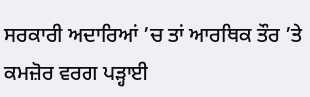ਸਰਕਾਰੀ ਅਦਾਰਿਆਂ ’ਚ ਤਾਂ ਆਰਥਿਕ ਤੌਰ ’ਤੇ ਕਮਜ਼ੋਰ ਵਰਗ ਪੜ੍ਹਾਈ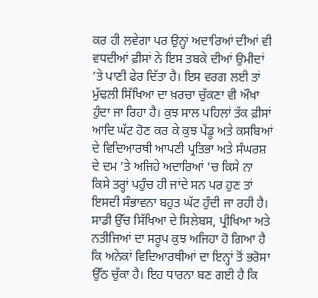ਕਰ ਹੀ ਲਵੇਗਾ ਪਰ ਉਨ੍ਹਾਂ ਅਦਾਰਿਆਂ ਦੀਆਂ ਵੀ ਵਧਦੀਆਂ ਫ਼ੀਸਾਂ ਨੇ ਇਸ ਤਬਕੇ ਦੀਆਂ ਉਮੀਦਾਂ ’ਤੇ ਪਾਣੀ ਫੇਰ ਦਿੱਤਾ ਹੈ। ਇਸ ਵਰਗ ਲਈ ਤਾਂ ਮੁੱਢਲੀ ਸਿੱਖਿਆ ਦਾ ਖ਼ਰਚਾ ਚੁੱਕਣਾ ਵੀ ਔਖਾ ਹੁੰਦਾ ਜਾ ਰਿਹਾ ਹੈ। ਕੁਝ ਸਾਲ ਪਹਿਲਾਂ ਤੱਕ ਫ਼ੀਸਾਂ ਆਦਿ ਘੱਟ ਹੋਣ ਕਰ ਕੇ ਕੁਝ ਪੇਂਡੂ ਅਤੇ ਕਸਬਿਆਂ ਦੇ ਵਿਦਿਆਰਥੀ ਆਪਣੀ ਪ੍ਰਤਿਭਾ ਅਤੇ ਸੰਘਰਸ਼ ਦੇ ਦਮ ’ਤੇ ਅਜਿਹੇ ਅਦਾਰਿਆਂ ’ਚ ਕਿਸੇ ਨਾ ਕਿਸੇ ਤਰ੍ਹਾਂ ਪਹੁੰਚ ਹੀ ਜਾਂਦੇ ਸਨ ਪਰ ਹੁਣ ਤਾਂ ਇਸਦੀ ਸੰਭਾਵਨਾ ਬਹੁਤ ਘੱਟ ਹੁੰਦੀ ਜਾ ਰਹੀ ਹੈ।
ਸਾਡੀ ਉੱਚ ਸਿੱਖਿਆ ਦੇ ਸਿਲੇਬਸ, ਪ੍ਰੀਖਿਆ ਅਤੇ ਨਤੀਜਿਆਂ ਦਾ ਸਰੂਪ ਕੁਝ ਅਜਿਹਾ ਹੋ ਗਿਆ ਹੈ ਕਿ ਅਨੇਕਾਂ ਵਿਦਿਆਰਥੀਆਂ ਦਾ ਇਨ੍ਹਾਂ ਤੋਂ ਭਰੋਸਾ ਉੱਠ ਚੁੱਕਾ ਹੈ। ਇਹ ਧਾਰਨਾ ਬਣ ਗਈ ਹੈ ਕਿ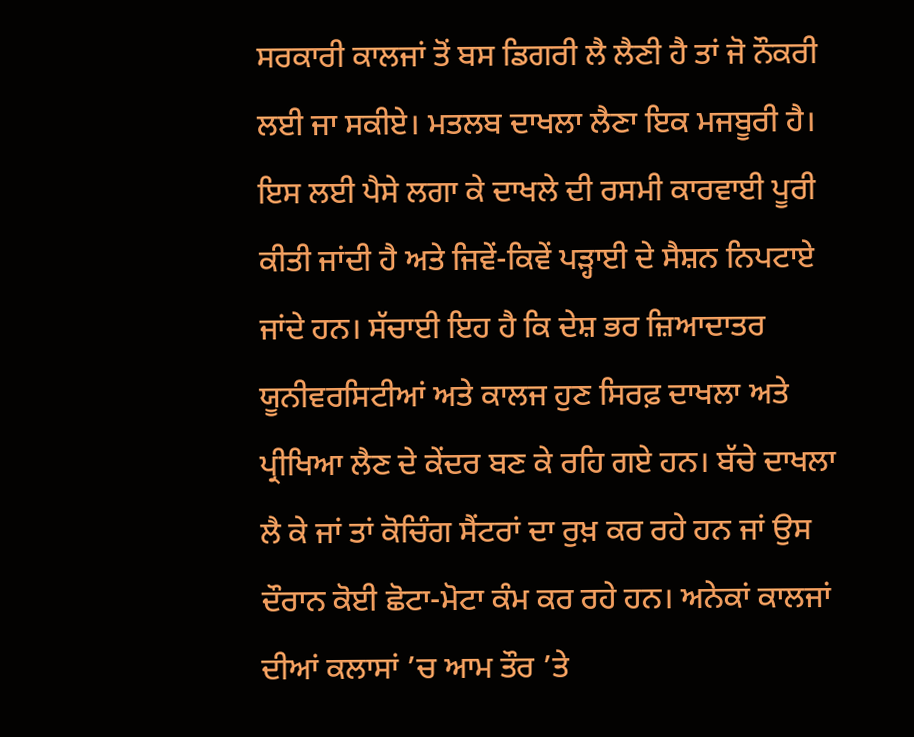ਸਰਕਾਰੀ ਕਾਲਜਾਂ ਤੋਂ ਬਸ ਡਿਗਰੀ ਲੈ ਲੈਣੀ ਹੈ ਤਾਂ ਜੋ ਨੌਕਰੀ ਲਈ ਜਾ ਸਕੀਏ। ਮਤਲਬ ਦਾਖਲਾ ਲੈਣਾ ਇਕ ਮਜਬੂਰੀ ਹੈ। ਇਸ ਲਈ ਪੈਸੇ ਲਗਾ ਕੇ ਦਾਖਲੇ ਦੀ ਰਸਮੀ ਕਾਰਵਾਈ ਪੂਰੀ ਕੀਤੀ ਜਾਂਦੀ ਹੈ ਅਤੇ ਜਿਵੇਂ-ਕਿਵੇਂ ਪੜ੍ਹਾਈ ਦੇ ਸੈਸ਼ਨ ਨਿਪਟਾਏ ਜਾਂਦੇ ਹਨ। ਸੱਚਾਈ ਇਹ ਹੈ ਕਿ ਦੇਸ਼ ਭਰ ਜ਼ਿਆਦਾਤਰ ਯੂਨੀਵਰਸਿਟੀਆਂ ਅਤੇ ਕਾਲਜ ਹੁਣ ਸਿਰਫ਼ ਦਾਖਲਾ ਅਤੇ ਪ੍ਰੀਖਿਆ ਲੈਣ ਦੇ ਕੇਂਦਰ ਬਣ ਕੇ ਰਹਿ ਗਏ ਹਨ। ਬੱਚੇ ਦਾਖਲਾ ਲੈ ਕੇ ਜਾਂ ਤਾਂ ਕੋਚਿੰਗ ਸੈਂਟਰਾਂ ਦਾ ਰੁਖ਼ ਕਰ ਰਹੇ ਹਨ ਜਾਂ ਉਸ ਦੌਰਾਨ ਕੋਈ ਛੋਟਾ-ਮੋਟਾ ਕੰਮ ਕਰ ਰਹੇ ਹਨ। ਅਨੇਕਾਂ ਕਾਲਜਾਂ ਦੀਆਂ ਕਲਾਸਾਂ ’ਚ ਆਮ ਤੌਰ ’ਤੇ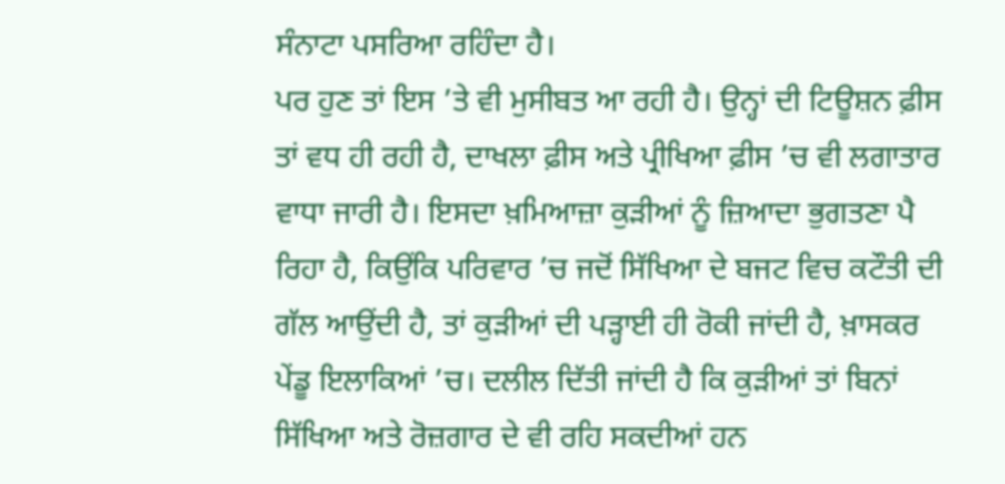ਸੰਨਾਟਾ ਪਸਰਿਆ ਰਹਿੰਦਾ ਹੈ।
ਪਰ ਹੁਣ ਤਾਂ ਇਸ ’ਤੇ ਵੀ ਮੁਸੀਬਤ ਆ ਰਹੀ ਹੈ। ਉਨ੍ਹਾਂ ਦੀ ਟਿਊਸ਼ਨ ਫ਼ੀਸ ਤਾਂ ਵਧ ਹੀ ਰਹੀ ਹੈ, ਦਾਖਲਾ ਫ਼ੀਸ ਅਤੇ ਪ੍ਰੀਖਿਆ ਫ਼ੀਸ ’ਚ ਵੀ ਲਗਾਤਾਰ ਵਾਧਾ ਜਾਰੀ ਹੈ। ਇਸਦਾ ਖ਼ਮਿਆਜ਼ਾ ਕੁੜੀਆਂ ਨੂੰ ਜ਼ਿਆਦਾ ਭੁਗਤਣਾ ਪੈ ਰਿਹਾ ਹੈ, ਕਿਉਂਕਿ ਪਰਿਵਾਰ ’ਚ ਜਦੋਂ ਸਿੱਖਿਆ ਦੇ ਬਜਟ ਵਿਚ ਕਟੌਤੀ ਦੀ ਗੱਲ ਆਉਂਦੀ ਹੈ, ਤਾਂ ਕੁੜੀਆਂ ਦੀ ਪੜ੍ਹਾਈ ਹੀ ਰੋਕੀ ਜਾਂਦੀ ਹੈ, ਖ਼ਾਸਕਰ ਪੇਂਡੂ ਇਲਾਕਿਆਂ ’ਚ। ਦਲੀਲ ਦਿੱਤੀ ਜਾਂਦੀ ਹੈ ਕਿ ਕੁੜੀਆਂ ਤਾਂ ਬਿਨਾਂ ਸਿੱਖਿਆ ਅਤੇ ਰੋਜ਼ਗਾਰ ਦੇ ਵੀ ਰਹਿ ਸਕਦੀਆਂ ਹਨ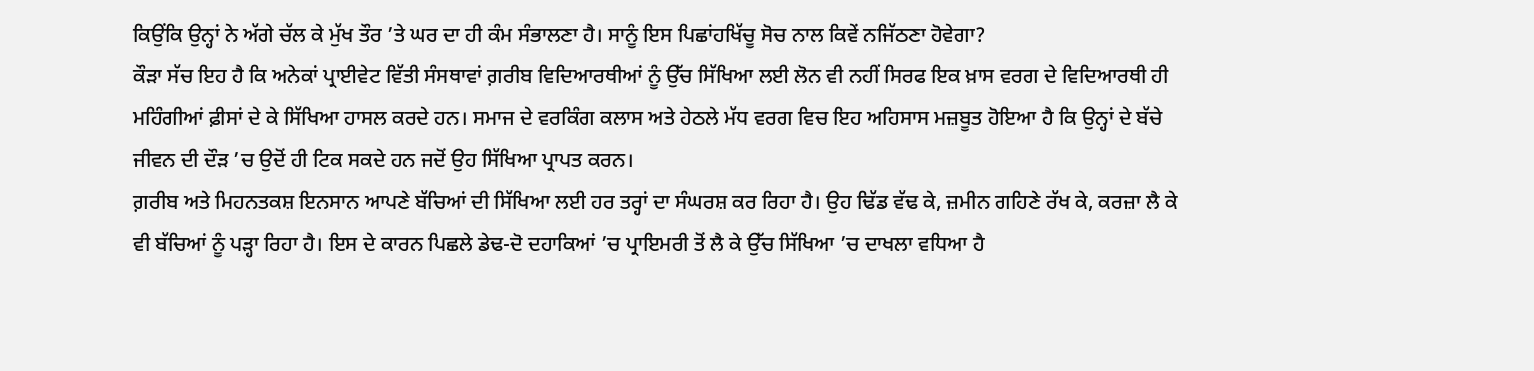ਕਿਉਂਕਿ ਉਨ੍ਹਾਂ ਨੇ ਅੱਗੇ ਚੱਲ ਕੇ ਮੁੱਖ ਤੌਰ ’ਤੇ ਘਰ ਦਾ ਹੀ ਕੰਮ ਸੰਭਾਲਣਾ ਹੈ। ਸਾਨੂੰ ਇਸ ਪਿਛਾਂਹਖਿੱਚੂ ਸੋਚ ਨਾਲ ਕਿਵੇਂ ਨਜਿੱਠਣਾ ਹੋਵੇਗਾ?
ਕੌੜਾ ਸੱਚ ਇਹ ਹੈ ਕਿ ਅਨੇਕਾਂ ਪ੍ਰਾਈਵੇਟ ਵਿੱਤੀ ਸੰਸਥਾਵਾਂ ਗ਼ਰੀਬ ਵਿਦਿਆਰਥੀਆਂ ਨੂੰ ਉੱਚ ਸਿੱਖਿਆ ਲਈ ਲੋਨ ਵੀ ਨਹੀਂ ਸਿਰਫ ਇਕ ਖ਼ਾਸ ਵਰਗ ਦੇ ਵਿਦਿਆਰਥੀ ਹੀ ਮਹਿੰਗੀਆਂ ਫ਼ੀਸਾਂ ਦੇ ਕੇ ਸਿੱਖਿਆ ਹਾਸਲ ਕਰਦੇ ਹਨ। ਸਮਾਜ ਦੇ ਵਰਕਿੰਗ ਕਲਾਸ ਅਤੇ ਹੇਠਲੇ ਮੱਧ ਵਰਗ ਵਿਚ ਇਹ ਅਹਿਸਾਸ ਮਜ਼ਬੂਤ ਹੋਇਆ ਹੈ ਕਿ ਉਨ੍ਹਾਂ ਦੇ ਬੱਚੇ ਜੀਵਨ ਦੀ ਦੌੜ ’ਚ ਉਦੋਂ ਹੀ ਟਿਕ ਸਕਦੇ ਹਨ ਜਦੋਂ ਉਹ ਸਿੱਖਿਆ ਪ੍ਰਾਪਤ ਕਰਨ।
ਗ਼ਰੀਬ ਅਤੇ ਮਿਹਨਤਕਸ਼ ਇਨਸਾਨ ਆਪਣੇ ਬੱਚਿਆਂ ਦੀ ਸਿੱਖਿਆ ਲਈ ਹਰ ਤਰ੍ਹਾਂ ਦਾ ਸੰਘਰਸ਼ ਕਰ ਰਿਹਾ ਹੈ। ਉਹ ਢਿੱਡ ਵੱਢ ਕੇ, ਜ਼ਮੀਨ ਗਹਿਣੇ ਰੱਖ ਕੇ, ਕਰਜ਼ਾ ਲੈ ਕੇ ਵੀ ਬੱਚਿਆਂ ਨੂੰ ਪੜ੍ਹਾ ਰਿਹਾ ਹੈ। ਇਸ ਦੇ ਕਾਰਨ ਪਿਛਲੇ ਡੇਢ-ਦੋ ਦਹਾਕਿਆਂ ’ਚ ਪ੍ਰਾਇਮਰੀ ਤੋਂ ਲੈ ਕੇ ਉੱਚ ਸਿੱਖਿਆ ’ਚ ਦਾਖਲਾ ਵਧਿਆ ਹੈ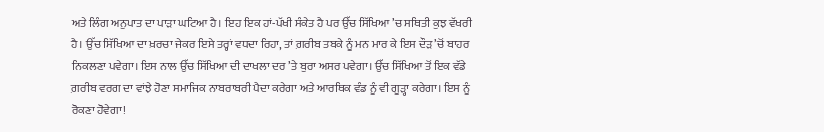ਅਤੇ ਲਿੰਗ ਅਨੁਪਾਤ ਦਾ ਪਾੜਾ ਘਟਿਆ ਹੈ। ਇਹ ਇਕ ਹਾਂ-ਪੱਖੀ ਸੰਕੇਤ ਹੈ ਪਰ ਉੱਚ ਸਿੱਖਿਆ ’ਚ ਸਥਿਤੀ ਕੁਝ ਵੱਖਰੀ ਹੈ। ਉੱਚ ਸਿੱਖਿਆ ਦਾ ਖ਼ਰਚਾ ਜੇਕਰ ਇਸੇ ਤਰ੍ਹਾਂ ਵਧਦਾ ਰਿਹਾ, ਤਾਂ ਗ਼ਰੀਬ ਤਬਕੇ ਨੂੰ ਮਨ ਮਾਰ ਕੇ ਇਸ ਦੌੜ ’ਚੋਂ ਬਾਹਰ ਨਿਕਲਣਾ ਪਵੇਗਾ। ਇਸ ਨਾਲ ਉੱਚ ਸਿੱਖਿਆ ਦੀ ਦਾਖਲਾ ਦਰ ’ਤੇ ਬੁਰਾ ਅਸਰ ਪਵੇਗਾ। ਉੱਚ ਸਿੱਖਿਆ ਤੋਂ ਇਕ ਵੱਡੇ ਗ਼ਰੀਬ ਵਰਗ ਦਾ ਵਾਂਝੇ ਹੋਣਾ ਸਮਾਜਿਕ ਨਾਬਰਾਬਰੀ ਪੈਦਾ ਕਰੇਗਾ ਅਤੇ ਆਰਥਿਕ ਵੰਡ ਨੂੰ ਵੀ ਗੂੜ੍ਹਾ ਕਰੇਗਾ। ਇਸ ਨੂੰ ਰੋਕਣਾ ਹੋਵੇਗਾ!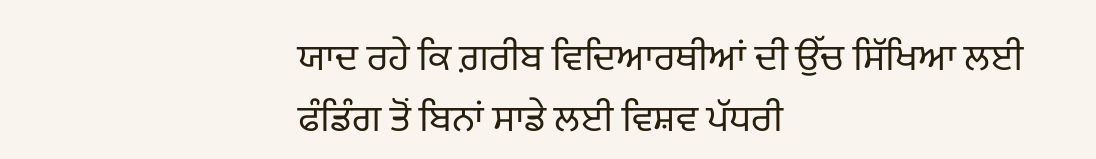ਯਾਦ ਰਹੇ ਕਿ ਗ਼ਰੀਬ ਵਿਦਿਆਰਥੀਆਂ ਦੀ ਉੱਚ ਸਿੱਖਿਆ ਲਈ ਫੰਡਿੰਗ ਤੋਂ ਬਿਨਾਂ ਸਾਡੇ ਲਈ ਵਿਸ਼ਵ ਪੱਧਰੀ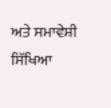ਅਤੇ ਸਮਾਵੇਸ਼ੀ ਸਿੱਖਿਆ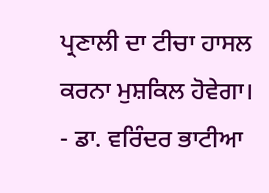ਪ੍ਰਣਾਲੀ ਦਾ ਟੀਚਾ ਹਾਸਲ ਕਰਨਾ ਮੁਸ਼ਕਿਲ ਹੋਵੇਗਾ।
- ਡਾ. ਵਰਿੰਦਰ ਭਾਟੀਆ